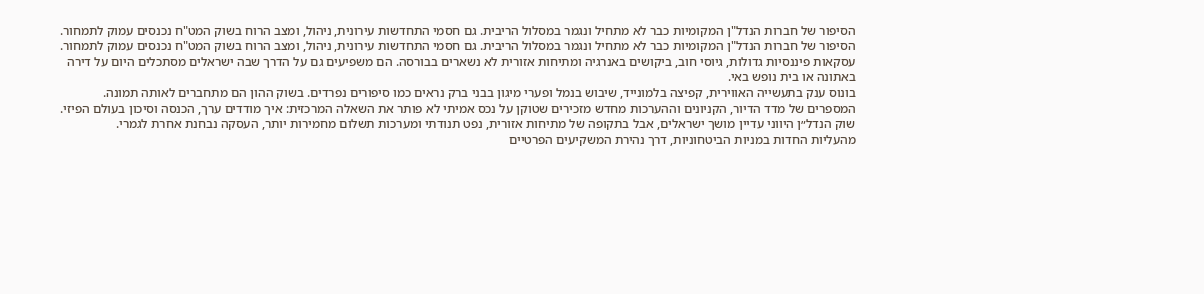הסיפור של חברות הנדל"ן המקומיות כבר לא מתחיל ונגמר במסלול הריבית. גם חסמי התחדשות עירונית, ניהול, ומצב הרוח בשוק המט"ח נכנסים עמוק לתמחור.
הסיפור של חברות הנדל"ן המקומיות כבר לא מתחיל ונגמר במסלול הריבית. גם חסמי התחדשות עירונית, ניהול, ומצב הרוח בשוק המט"ח נכנסים עמוק לתמחור.
עסקאות פיננסיות גדולות, גיוסי חוב, ביקושים באנרגיה ומתיחות אזורית לא נשארים בבורסה. הם משפיעים גם על הדרך שבה ישראלים מסתכלים היום על דירה באתונה או בית נופש באי.
בונוס ענק בתעשייה האווירית, קפיצה בלמונייד, שיבוש בנמל ופערי מיגון בבני ברק נראים כמו סיפורים נפרדים. בשוק ההון הם מתחברים לאותה תמונה.
המספרים של מדד הדיור, הקניונים וההערכות מחדש מזכירים שטוקן על נכס אמיתי לא פותר את השאלה המרכזית: איך מודדים ערך, הכנסה וסיכון בעולם הפיזי.
שוק הנדל״ן היווני עדיין מושך ישראלים, אבל בתקופה של מתיחות אזורית, נפט תנודתי ומערכות תשלום מחמירות יותר, העסקה נבחנת אחרת לגמרי.
מהעליות החדות במניות הביטחוניות, דרך נהירת המשקיעים הפרטיים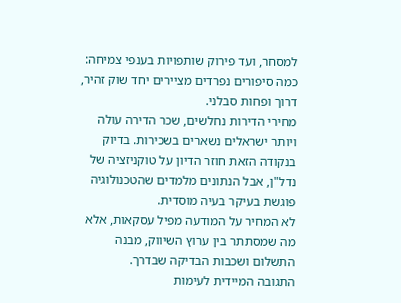למסחר, ועד פירוק שותפויות בענפי צמיחה: כמה סיפורים נפרדים מציירים יחד שוק זהיר, דרוך ופחות סבלני.
מחירי הדירות נחלשים, שכר הדירה עולה ויותר ישראלים נשארים בשכירות. בדיוק בנקודה הזאת חוזר הדיון על טוקניזציה של נדל"ן, אבל הנתונים מלמדים שהטכנולוגיה פוגשת בעיקר בעיה מוסדית.
לא המחיר על המודעה מפיל עסקאות, אלא מה שמסתתר בין ערוץ השיווק, מבנה התשלום ושכבות הבדיקה שבדרך.
התגובה המיידית לעימות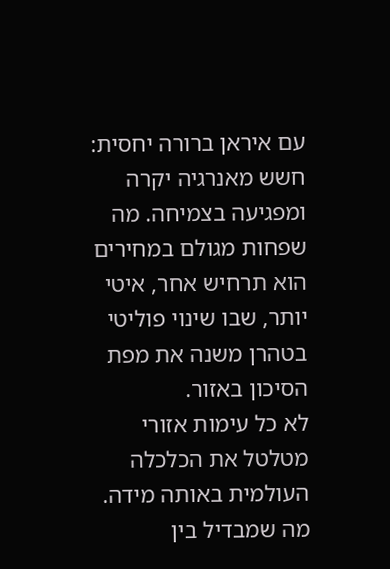עם איראן ברורה יחסית: חשש מאנרגיה יקרה ומפגיעה בצמיחה. מה שפחות מגולם במחירים הוא תרחיש אחר, איטי יותר, שבו שינוי פוליטי בטהרן משנה את מפת הסיכון באזור.
לא כל עימות אזורי מטלטל את הכלכלה העולמית באותה מידה. מה שמבדיל בין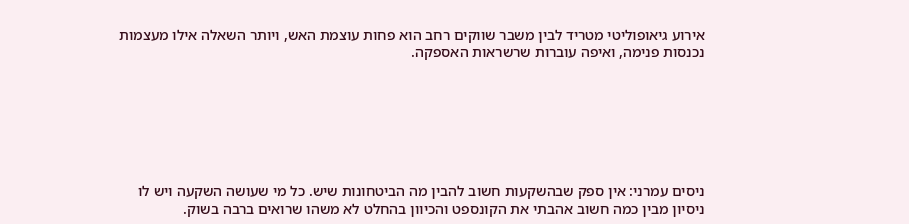אירוע גיאופוליטי מטריד לבין משבר שווקים רחב הוא פחות עוצמת האש, ויותר השאלה אילו מעצמות נכנסות פנימה, ואיפה עוברות שרשראות האספקה.







ניסים עמרני: אין ספק שבהשקעות חשוב להבין מה הביטחונות שיש. כל מי שעושה השקעה ויש לו ניסיון מבין כמה חשוב אהבתי את הקונספט והכיוון בהחלט לא משהו שרואים ברבה בשוק.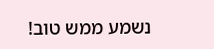נשמע ממש טוב!